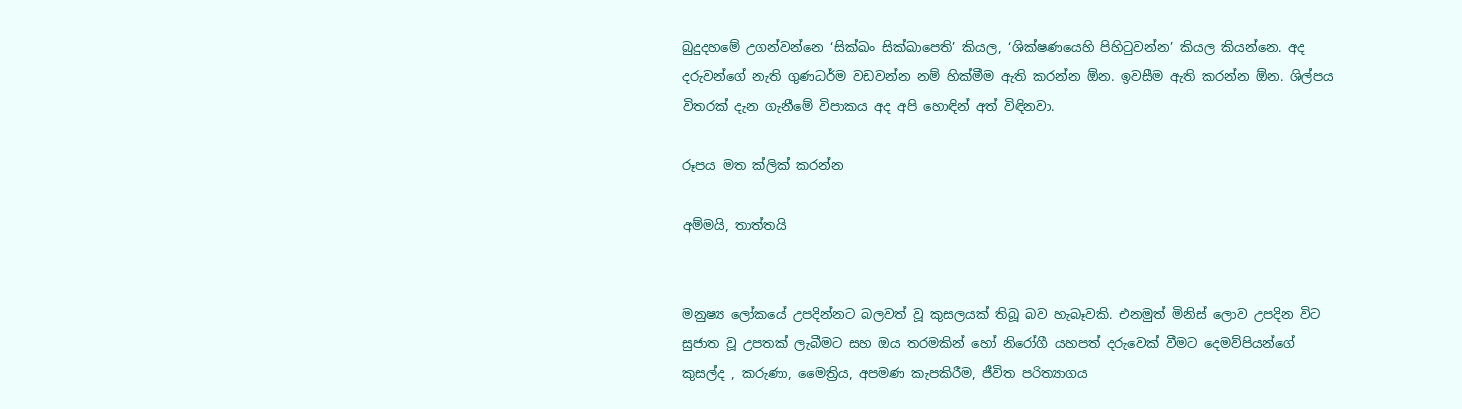බුදුදහමේ උගන්වන්නෙ ‘සික්ඛං සික්ඛාපෙති’ කියල, ‘ශික්ෂණයෙහි පිහිටුවන්න’ කියල කියන්නෙ. අද දරුවන්ගේ නැති ගුණධර්ම වඩවන්න නම් හික්මීම ඇති කරන්න ඕන. ඉවසීම ඇති කරන්න ඕන. ශිල්පය විතරක් දැන ගැනීමේ විපාකය අද අපි හොඳින් අත් විඳිනවා.

රූපය මත ක්ලික් කරන්න

අම්මයි, තාත්තයි


මනුෂ්‍ය ලෝකයේ උපදින්නට බලවත් වූ කුසලයක් තිබූ බව හැබෑවකි. එනමුත් මිනිස් ලොව උපදින විට සුජාත වූ උපතක් ලැබීමට සහ ඔය තරමකින් හෝ නිරෝගී යහපත් දරුවෙක් වීමට දෙමව්පියන්ගේ කුසල්ද , කරුණා, මෛත්‍රිය, අපමණ කැපකිරීම, ජීවිත පරිත්‍යාගය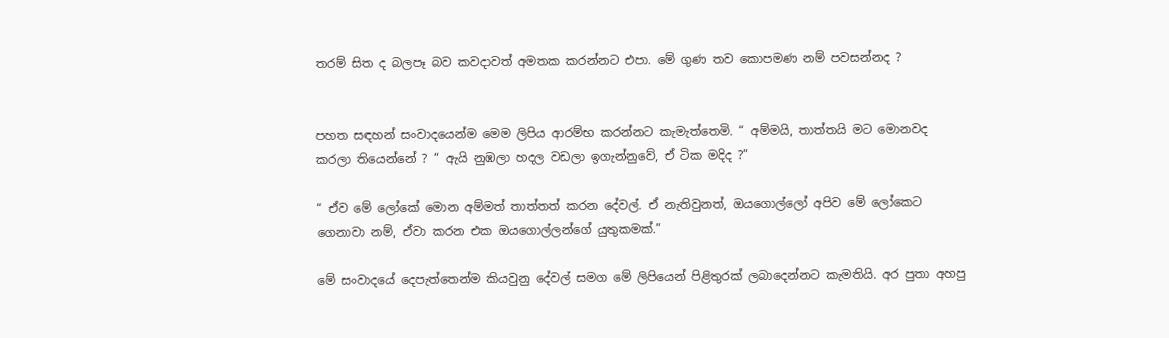තරම් සිත ද බලපෑ බව කවදාවත් අමතක කරන්නට එපා. මේ ගුණ තව කොපමණ නම් පවසන්නද ?


පහත සඳහන් සංවාදයෙන්ම මෙම ලිපිය ආරම්භ කරන්නට කැමැත්තෙමි. “ අම්මයි, තාත්තයි මට මොනවද කරලා තියෙන්නේ ? “ ඇයි නුඹලා හදල වඩලා ඉගැන්නුවේ, ඒ ටික මදිද ?”

“ ඒව මේ ලෝකේ මොන අම්මත් තාත්තත් කරන දේවල්. ඒ නැතිවුනත්, ඔයගොල්ලෝ අපිව මේ ලෝකෙට ගෙනාවා නම්, ඒවා කරන එක ඔයගොල්ලන්ගේ යුතුකමක්.”

මේ සංවාදයේ දෙපැත්තෙන්ම කියවුනු දේවල් සමග මේ ලිපියෙන් පිළිතුරක් ලබාදෙන්නට කැමතියි. අර පුතා අහපු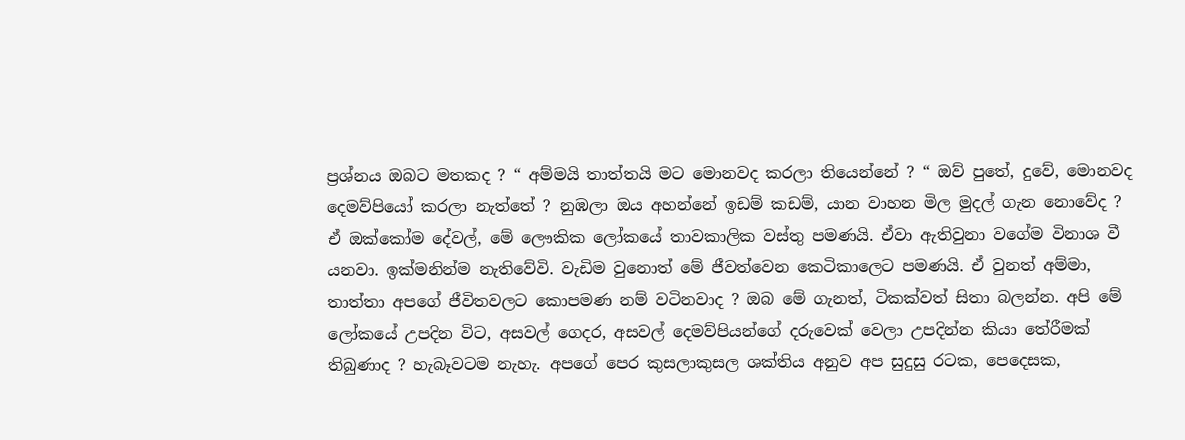ප්‍රශ්නය ඔබට මතකද ? “ අම්මයි තාත්තයි මට මොනවද කරලා තියෙන්නේ ? “ ඔව් පුතේ, දුවේ, මොනවද දෙමව්පියෝ කරලා නැත්තේ ? නුඹලා ඔය අහන්නේ ඉඩම් කඩම්, යාන වාහන මිල මුදල් ගැන නොවේද ? ඒ ඔක්කෝම දේවල්, මේ ලෞකික ලෝකයේ තාවකාලික වස්තු පමණයි. ඒවා ඇතිවුනා වගේම විනාශ වී යනවා. ඉක්මනින්ම නැතිවේවි. වැඩිම වුනොත් මේ ජීවත්වෙන කෙටිකාලෙට පමණයි. ඒ වුනත් අම්මා, තාත්තා අපගේ ජීවිතවලට කොපමණ නම් වටිනවාද ? ඔබ මේ ගැනත්, ටිකක්වත් සිතා බලන්න. අපි මේ ලෝකයේ උපදින විට, අසවල් ගෙදර, අසවල් දෙමව්පියන්ගේ දරුවෙක් වෙලා උපදින්න කියා තේරීමක් තිබුණාද ? හැබෑවටම නැහැ. අපගේ පෙර කුසලාකුසල ශක්තිය අනුව අප සුදුසු රටක, පෙදෙසක,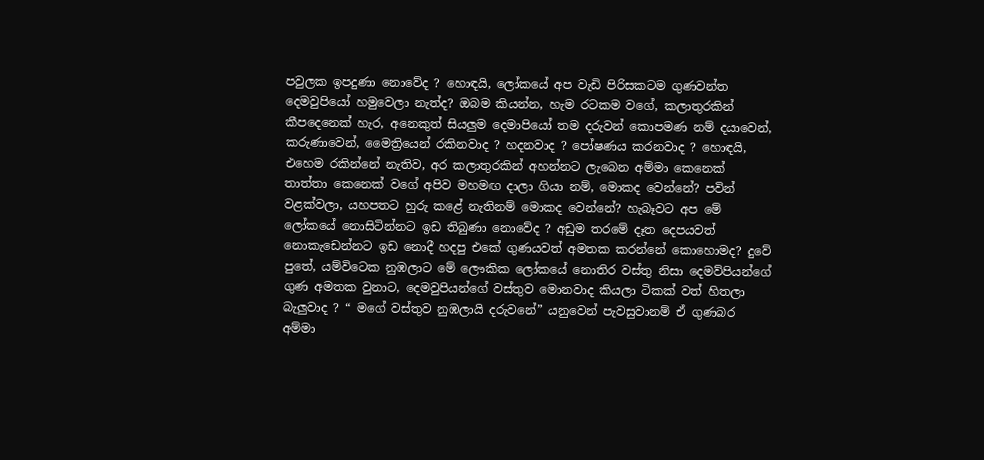පවුලක ඉපදුණා නොවේද ? හොඳයි, ලෝකයේ අප වැඩි පිරිසකටම ගුණවන්ත දෙමවුපියෝ හමුවෙලා නැත්ද? ඔබම කියන්න, හැම රටකම වගේ, කලාතුරකින් කීපදෙනෙක් හැර, අනෙකුත් සියලුම දෙමාපියෝ තම දරුවන් කොපමණ නම් දයාවෙන්, කරුණාවෙන්, මෛත්‍රියෙන් රකිනවාද ? හදනවාද ? පෝෂණය කරනවාද ? හොඳයි, එහෙම රකින්නේ නැතිව, අර කලාතුරකින් අහන්නට ලැබෙන අම්මා කෙනෙක් තාත්තා කෙනෙක් වගේ අපිව මහමඟ දාලා ගියා නම්, මොකද වෙන්නේ? පවින් වළක්වලා, යහපතට හුරු කළේ නැතිනම් මොකද වෙන්නේ? හැබෑවට අප මේ ලෝකයේ නොසිටින්නට ඉඩ තිබුණා නොවේද ? අඩුම තරමේ දෑත දෙපයවත් නොකැඩෙන්නට ඉඩ නොදී හදපු එකේ ගුණයවත් අමතක කරන්නේ කොහොමද? දුවේ පුතේ, යම්විටෙක නුඹලාට මේ ලෞකික ලෝකයේ නොතිර වස්තු නිසා දෙමව්පියන්ගේ ගුණ අමතක වුනාට, දෙමවුපියන්ගේ වස්තුව මොනවාද කියලා ටිකක් වත් හිතලා බැලුවාද ? “ මගේ වස්තුව නුඹලායි දරුවනේ” යනුවෙන් පැවසුවානම් ඒ ගුණබර අම්මා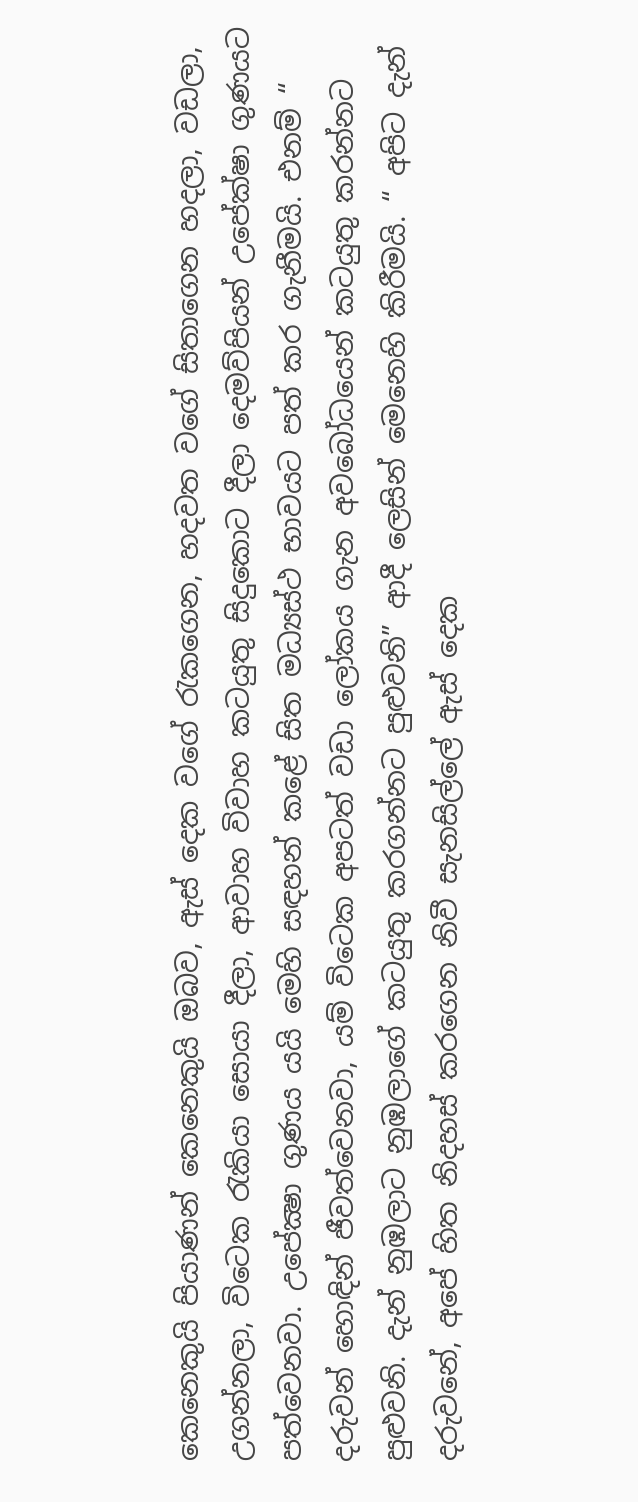කෙනෙකුයි පියාණන් කෙනෙකුයි ඔබව, ඇස් දෙක වගේ රැකගෙන, හදවත වගේ සිතාගෙන හදලා, වඩලා, උගන්නලා, විටෙක රැකියා සොයා දීලා, ආවාහ විවාහ කටයුතු සිදුකොට දීලා දෙමව්පියන් උපේක්ෂා ගුණයට පත්වෙනවා. උපේක්‍ෂා ගුණය යයි මෙහි සඳහන් කළේ සිත මධ්‍යස්ථ භාවයට පත් කර ගැනීමයි. එනම් “ දරුවන් හොඳින් ජීවත්වෙනවා, යම් විටෙක අපටත් වඩා ලෝකය ගැන අවබෝධයෙන් කටයුතු කරන්නට පුළුවනි. දැන් නුඹලාට නුඹලාගේ කටයුතු කරගන්නට පුළුවනි” ආදී ලෙසින් මෙනෙහි කිරීමයි. “ අපිට දැන් දරුවනේ, අපේ හිත නිදහස් කරගෙන නිවී සැනසිල්ලේ ඇස් දෙක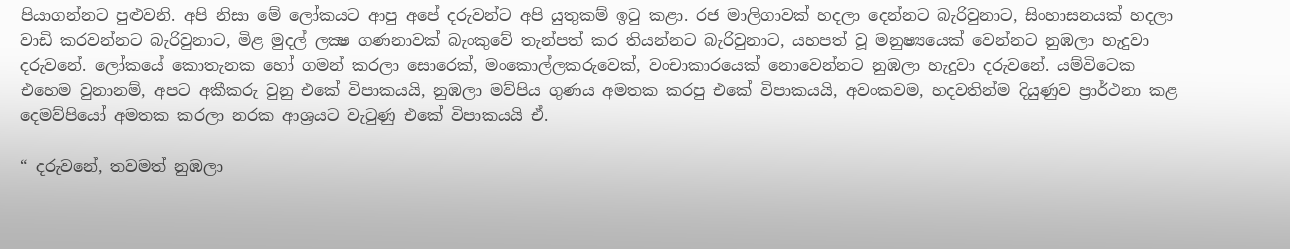පියාගන්නට පුළුවනි. අපි නිසා මේ ලෝකයට ආපු අපේ දරුවන්ට අපි යුතුකම් ඉටු කළා. රජ මාලිගාවක් හදලා දෙන්නට බැරිවුනාට, සිංහාසනයක් හදලා වාඩි කරවන්නට බැරිවුනාට, මිළ මුදල් ලක්‍ෂ ගණනාවක් බැංකුවේ තැන්පත් කර තියන්නට බැරිවුනාට, යහපත් වූ මනුෂ්‍යයෙක් වෙන්නට නුඹලා හැදුවා දරුවනේ. ලෝකයේ කොතැනක හෝ ගමන් කරලා සොරෙක්, මංකොල්ලකරුවෙක්, වංචාකාරයෙක් නොවෙන්නට නුඹලා හැදුවා දරුවනේ. යම්විටෙක එහෙම වුනානම්, අපට අකීකරු වුනු එකේ විපාකයයි, නුඹලා මව්පිය ගුණය අමතක කරපු එකේ විපාකයයි, අවංකවම, හදවතින්ම දියුණුව ප්‍රාර්ථනා කළ දෙමව්පියෝ අමතක කරලා නරක ආශ්‍රයට වැටුණු එකේ විපාකයයි ඒ.

“ දරුවනේ, තවමත් නුඹලා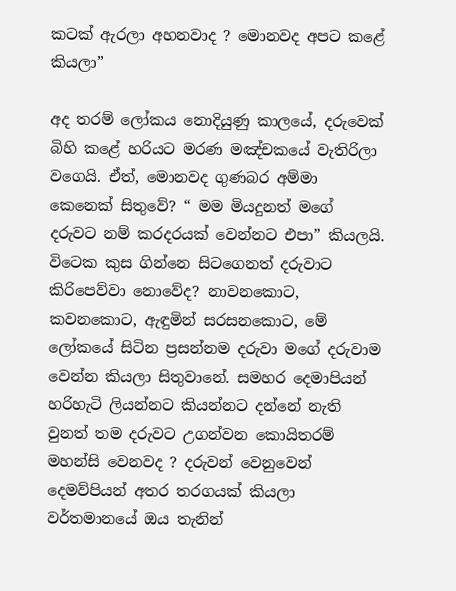කටක් ඇරලා අහනවාද ? මොනවද අපට කළේ කියලා”

අද තරම් ලෝකය නොදියුණු කාලයේ, දරුවෙක් බිහි කළේ හරියට මරණ මඤ්චකයේ වැතිරිලා වගෙයි. ඒත්, මොනවද ගුණබර අම්මා කෙනෙක් සිතුවේ? “ මම මියදුනත් මගේ දරුවට නම් කරදරයක් වෙන්නට එපා” කියලයි. විටෙක කුස ගින්නෙ සිටගෙනත් දරුවාට කිරිපෙව්වා නොවේද? නාවනකොට, කවනකොට, ඇඳුමින් සරසනකොට, මේ ලෝකයේ සිටින ප්‍රසන්නම දරුවා මගේ දරුවාම වෙන්න කියලා සිතුවානේ. සමහර දෙමාපියන් හරිහැටි ලියන්නට කියන්නට දන්නේ නැති වුනත් තම දරුවට උගන්වන කොයිතරම් මහන්සි වෙනවද ? දරුවන් වෙනුවෙන් දෙමව්පියන් අතර තරගයක් කියලා වර්තමානයේ ඔය තැනින්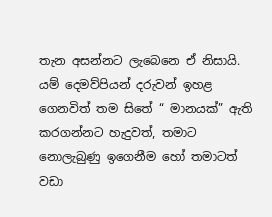තැන අසන්නට ලැබෙනෙ ඒ නිසායි. යම් දෙමව්පියන් දරුවන් ඉහළ ගෙනවිත් තම සිතේ “ මානයක්” ඇති කරගන්නට හැදුවත්, තමාට නොලැබුණු ඉගෙනීම හෝ තමාටත් වඩා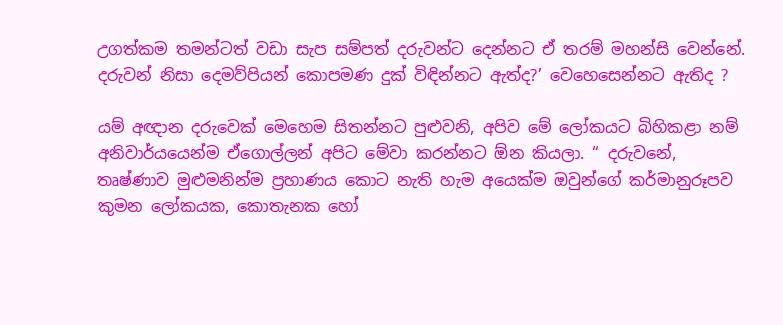උගත්කම තමන්ටත් වඩා සැප සම්පත් දරුවන්ට දෙන්නට ඒ තරම් මහන්සි වෙන්නේ. දරුවන් නිසා දෙමව්පියන් කොපමණ දුක් විඳින්නට ඇත්ද?’ වෙහෙසෙන්නට ඇතිද ?

යම් අඥාන දරුවෙක් මෙහෙම සිතන්නට පුළුවනි, අපිව මේ ලෝකයට බිහිකළා නම් අනිවාර්යයෙන්ම ඒගොල්ලන් අපිට මේවා කරන්නට ඕන කියලා. “ දරුවනේ, තෘෂ්ණාව මුළුමනින්ම ප්‍රහාණය කොට නැති හැම අයෙක්ම ඔවුන්ගේ කර්මානුරූපව කුමන ලෝකයක, කොතැනක හෝ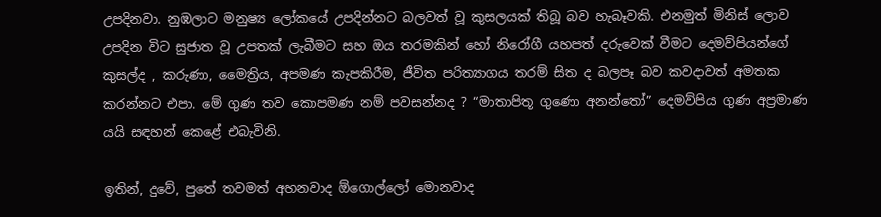උපදිනවා. නුඹලාට මනුෂ්‍ය ලෝකයේ උපදින්නට බලවත් වූ කුසලයක් තිබූ බව හැබෑවකි. එනමුත් මිනිස් ලොව උපදින විට සුජාත වූ උපතක් ලැබීමට සහ ඔය තරමකින් හෝ නිරෝගී යහපත් දරුවෙක් වීමට දෙමව්පියන්ගේ කුසල්ද , කරුණා, මෛත්‍රිය, අපමණ කැපකිරීම, ජීවිත පරිත්‍යාගය තරම් සිත ද බලපෑ බව කවදාවත් අමතක කරන්නට එපා. මේ ගුණ තව කොපමණ නම් පවසන්නද ? “මාතාපිතූ ගුණො අනන්තෝ” දෙමව්පිය ගුණ අප්‍රමාණ යයි සඳහන් කෙළේ එබැවිනි.

ඉතින්, දුවේ, පුතේ තවමත් අහනවාද ඕගොල්ලෝ මොනවාද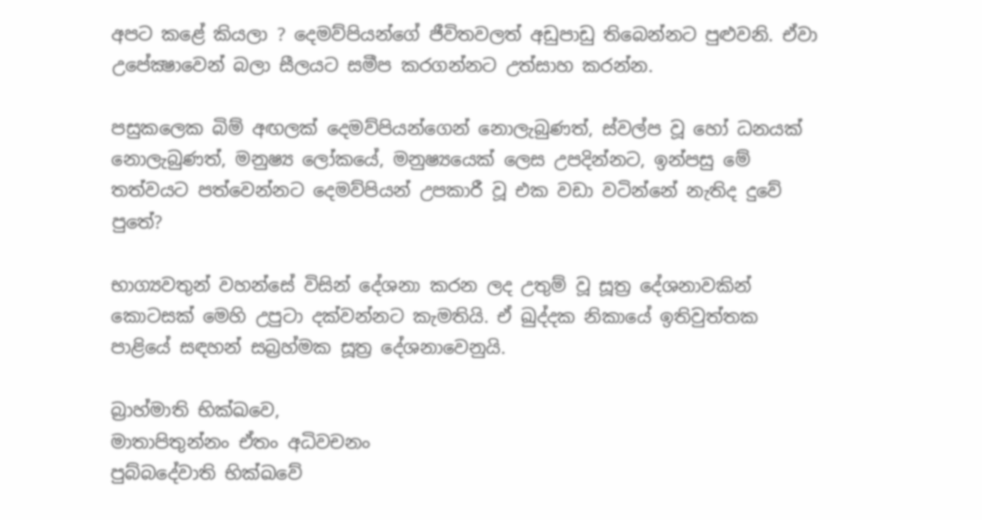අපට කළේ කියලා ? දෙමව්පියන්ගේ ජීවිතවලත් අඩුපාඩු තිබෙන්නට පුළුවනි. ඒවා උපේක්‍ෂාවෙන් බලා සීලයට සමීප කරගන්නට උත්සාහ කරන්න.

පසුකලෙක බිම් අඟලක් දෙමව්පියන්ගෙන් නොලැබුණත්, ස්වල්ප වූ හෝ ධනයක් නොලැබුණත්, මනුෂ්‍ය ලෝකයේ, මනුෂ්‍යයෙක් ලෙස උපදින්නට, ඉන්පසු මේ තත්වයට පත්වෙන්නට දෙමව්පියන් උපකාරී වූ එක වඩා වටින්නේ නැතිද දුවේ පුතේ?

භාග්‍යවතුන් වහන්සේ විසින් දේශනා කරන ලද උතුම් වූ සූත්‍ර දේශනාවකින් කොටසක් මෙහි උපුටා දක්වන්නට කැමතියි. ඒ ඛුද්දක නිකායේ ඉතිවුත්තක පාළියේ සඳහන් සබ්‍රහ්මක සූත්‍ර දේශනාවෙනුයි.

බ්‍රාහ්මාති භික්ඛවෙ,
මාතාපිතුන්නං ඒතං අධිවචනං
පුබ්බදේවාති භික්ඛවේ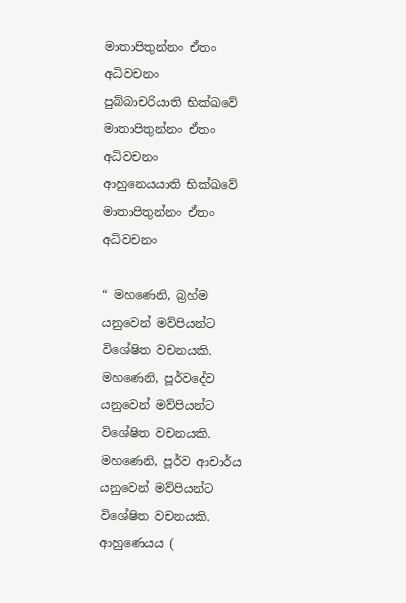මාතාපිතුන්නං ඒතං අධිවචනං
පුබ්බාචරියාති භික්ඛවේ
මාතාපිතුන්නං ඒතං අධිවචනං
ආහුනෙයයාති භික්ඛවේ
මාතාපිතුන්නං ඒතං අධිවචනං

“ මහණෙනි, බ්‍රහ්ම යනුවෙන් මව්පියන්ට විශේෂිත වචනයකි. මහණෙනි, පූර්වදේව යනුවෙන් මව්පියන්ට විශේෂිත වචනයකි. මහණෙනි, පූර්ව ආචාර්ය යනුවෙන් මව්පියන්ට විශේෂිත වචනයකි. ආහුණෙයය (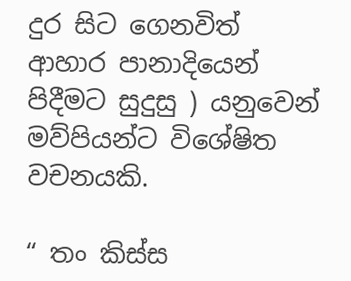දුර සිට ගෙනවිත් ආහාර පානාදියෙන් පිදීමට සුදුසු ) යනුවෙන් මව්පියන්ට විශේෂිත වචනයකි.

“ තං කිස්ස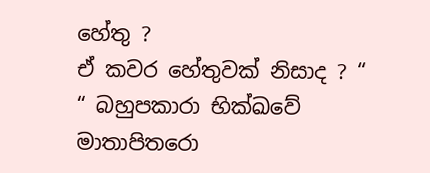හේතු ?
ඒ කවර හේතුවක් නිසාද ? “
“ බහුපකාරා භික්ඛවේ
මාතාපිතරො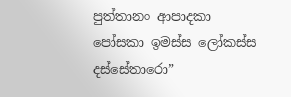පුත්තානං ආපාදකා
පෝසකා ඉමස්ස ලෝකස්ස දස්සේතාරො”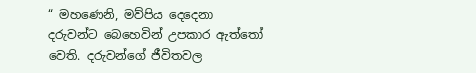“ මහණෙනි, මව්පිය දෙදෙනා දරුවන්ට බෙහෙවින් උපකාර ඇත්තෝ වෙති. දරුවන්ගේ ජීවිතවල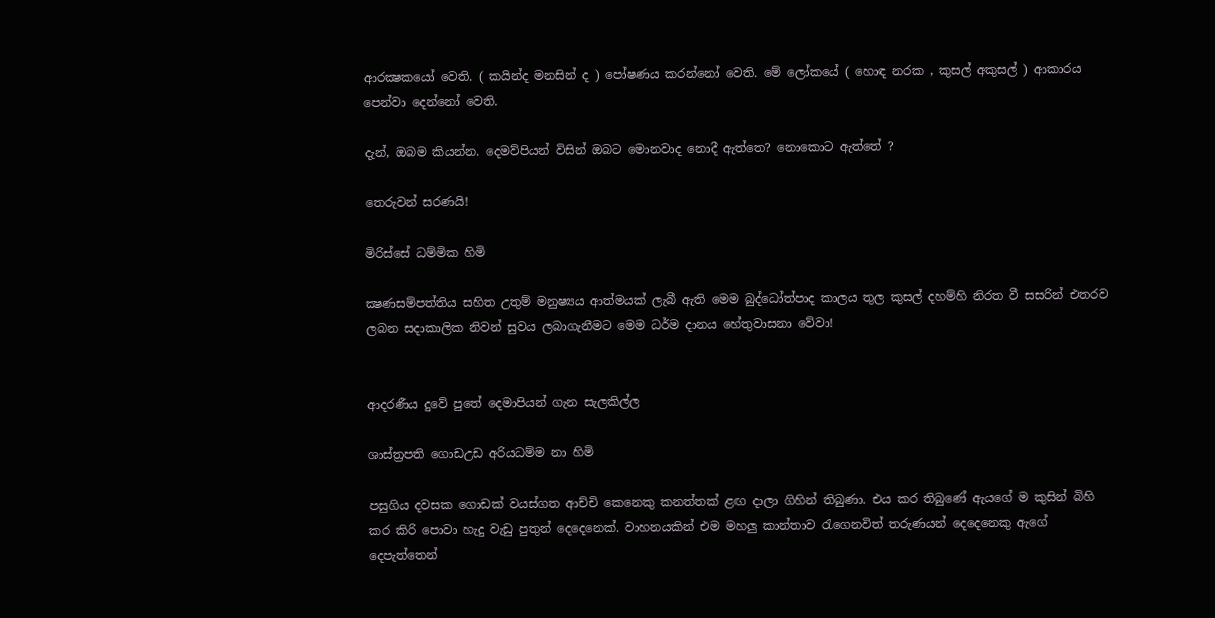ආරක්‍ෂකයෝ වෙති. ( කයින්ද මනසින් ද ) පෝෂණය කරන්නෝ වෙති. මේ ලෝකයේ ( හොඳ නරක , කුසල් අකුසල් ) ආකාරය පෙන්වා දෙන්නෝ වෙති.

දැන්, ඔබම කියන්න. දෙමව්පියන් විසින් ඔබට මොනවාද නොදී ඇත්තෙ? නොකොට ඇත්තේ ?

තෙරුවන් සරණයි!

මිරිස්සේ ධම්මික හිමි

ක්‍ෂණසම්පත්තිය සහිත උතුම් මනුෂ්‍යය ආත්මයක් ලැබී ඇති මෙම බුද්ධෝත්පාද කාලය තුල කුසල් දහම්හි නිරත වී සසරින් එතරව ලබන සදාකාලික නිවන් සුවය ලබාගැනීමට මෙම ධර්ම දානය හේතුවාසනා වේවා!


ආදරණීය දුවේ පුතේ දෙමාපියන් ගැන සැලකිල්ල

ශාස්ත්‍රපති ගොඩඋඩ අරියධම්ම නා හිමි

පසුගිය දවසක ගොඩක් වයස්ගත ආච්චි කෙනෙකු කනත්තක් ළඟ දාලා ගිහින් තිබුණා. එය කර තිබුණේ ඇයගේ ම කුසින් බිහි කර කිරි පොවා හැදු වැඩු පුතුන් දෙදෙනෙක්. වාහනයකින් එම මහලු කාන්තාව රැගෙනවිත් තරුණයන් දෙදෙනෙකු ඇගේ දෙපැත්තෙන්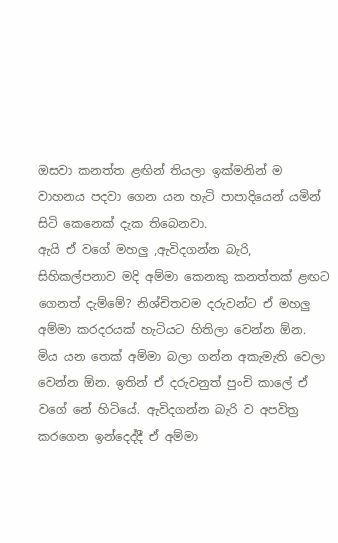ඔසවා කනත්ත ළඟින් තියලා ඉක්මනින් ම වාහනය පදවා ගෙන යන හැටි පාපාදියෙන් යමින් සිටි කෙනෙක් දැක තිබෙනවා.
ඇයි ඒ වගේ මහලු ,ඇවිදගන්න බැරි, සිහිකල්පනාව මදි අම්මා කෙනකු කනත්තක් ළඟට ගෙනත් දැම්මේ? නිශ්චිතවම දරුවන්ට ඒ මහලු අම්මා කරදරයක් හැටියට හිතිලා වෙන්න ඕන. මිය යන තෙක් අම්මා බලා ගන්න අකැමැති වෙලා වෙන්න ඕන. ඉතින් ඒ දරුවනුත් පුංචි කාලේ ඒ වගේ නේ හිටියේ. ඇවිදගන්න බැරි ව අපවිත්‍ර කරගෙන ඉන්දෙද්දී ඒ අම්මා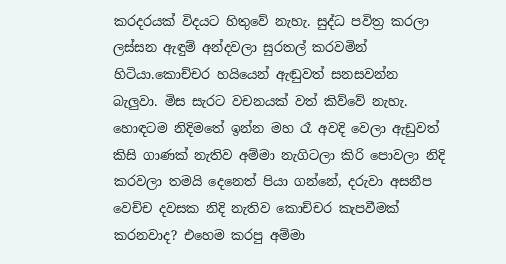කරදරයක් විදයට හිතුවේ නැහැ. සුද්ධ පවිත්‍ර කරලා ලස්සන ඇඳුම් අන්දවලා සුරතල් කරවමින් හිටියා.කොච්චර හයියෙන් ඇඬුවත් සනසවන්න බැලුවා. මිස සැරට වචනයක් වත් කිව්වේ නැහැ. හොඳටම නිදිමතේ ඉන්න මහ රෑ අවදි වෙලා ඇඩුවත් කිසි ගාණක් නැතිව අම්මා නැගිටලා කිරි පොවලා නිදි කරවලා තමයි දෙනෙත් පියා ගන්නේ, දරුවා අසනීප වෙච්ච දවසක නිදි නැතිව කොච්චර කැපවීමක් කරනවාද? එහෙම කරපු අම්මා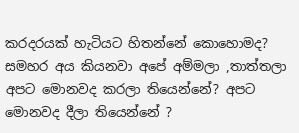කරදරයක් හැටියට හිතන්නේ කොහොමද?
සමහර අය කියනවා අපේ අම්මලා ,තාත්තලා අපට මොනවද කරලා තියෙන්නේ? අපට මොනවද දීලා තියෙන්නේ ?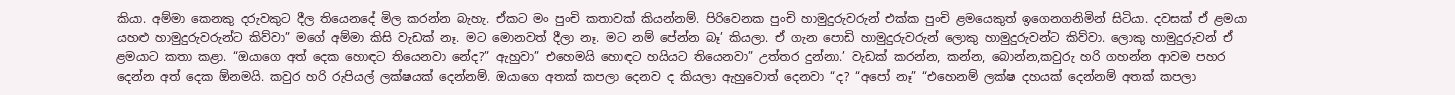කියා. අම්මා කෙනකු දරුවකුට දීල තියෙනදේ මිල කරන්න බැහැ. ඒකට මං පුංචි කතාවක් කියන්නම්. පිරිවෙනක පුංචි හාමුදුරුවරුන් එක්ක පුංචි ළමයෙකුත් ඉගෙනගනිමින් සිටියා. දවසක් ඒ ළමයා යහළු හාමුදුරුවරුන්ට කිව්වා” මගේ අම්මා කිසි වැඩක් නෑ. මට මොනවත් දීලා නෑ. මට නම් පේන්න බෑ’ කියලා. ඒ ගැන පොඩි හාමුදුරුවරුන් ලොකු හාමුදුරුවන්ට කිව්වා. ලොකු හාමුදුරුවන් ඒ ළමයාට කතා කළා. “ඔයාගෙ අත් දෙක හොඳට තියෙනවා නේද?” ඇහුවා” එහෙමයි හොඳට හයියට තියෙනවා” උත්තර දුන්නා.’ වැඩක් කරන්න, කන්න, බොන්න,කවුරු හරි ගහන්න ආවම පහර දෙන්න අත් දෙක ඕනමයි. කවුර හරි රුපියල් ලක්ෂයක් දෙන්නම්. ඔයාගෙ අතක් කපලා දෙනව ද කියලා ඇහුවොත් දෙනවා “ද? “අපෝ නෑ” “එහෙනම් ලක්ෂ දහයක් දෙන්නම් අතක් කපලා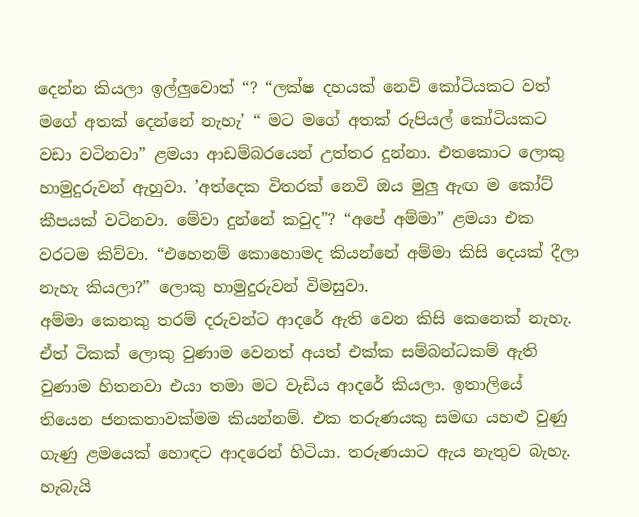දෙන්න කියලා ඉල්ලුවොත් “? “ලක්ෂ දහයක් නෙවි කෝටියකට වත් මගේ අතක් දෙන්නේ නැහැ’ “ මට මගේ අතක් රුපියල් කෝටියකට වඩා වටිනවා” ළමයා ආඩම්බරයෙන් උත්තර දුන්නා. එතකොට ලොකු හාමුදුරුවන් ඇහුවා. ’අත්දෙක විතරක් නෙවි ඔය මුලු ඇඟ ම කෝට් කීපයක් වටිනවා. මේවා දුන්නේ කවුද”? “අපේ අම්මා” ළමයා එක වරටම කිව්වා. “එහෙනම් කොහොමද කියන්නේ අම්මා කිසි දෙයක් දීලා නැහැ කියලා?” ලොකු හාමුදුරුවන් විමසුවා.
අම්මා කෙනකු තරම් දරුවන්ට ආදරේ ඇති වෙන කිසි කෙනෙක් නැහැ. ඒත් ටිකක් ලොකු වුණාම වෙනත් අයත් එක්ක සම්බන්ධකම් ඇති වුණාම හිතනවා එයා තමා මට වැඩිය ආදරේ කියලා. ඉතාලියේ තියෙන ජනකතාවක්මම කියන්නම්. එක තරුණයකු සමඟ යහළු වුණු ගැණු ළමයෙක් හොඳට ආදරෙන් හිටියා. තරුණයාට ඇය නැතුව බැහැ. හැබැයි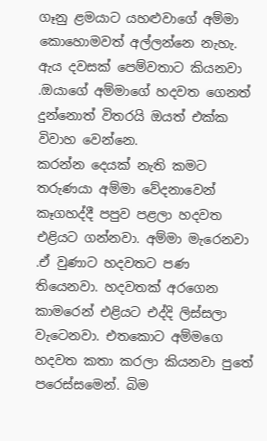ගෑනු ළමයාට යහළුවාගේ අම්මා කොහොමවත් අල්ලන්නෙ නැහැ. ඇය දවසක් පෙම්වතාට කියනවා .ඔයාගේ අම්මාගේ හදවත ගෙනත් දුන්නොත් විතරයි ඔයත් එක්ක විවාහ වෙන්නෙ.
කරන්න දෙයක් නැති කමට තරුණයා අම්මා වේදනාවෙන් කෑගහද්දී පපුව පළලා හදවත එළියට ගන්නවා. අම්මා මැරෙනවා .ඒ වුණාට හදවතට පණ තියෙනවා. හදවතක් අරගෙන කාමරෙන් එළියට එද්දි ලිස්සලා වැටෙනවා. එතකොට අම්මගෙ හදවත කතා කරලා කියනවා පුතේ පරෙස්සමෙන්. බිම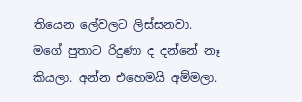තියෙන ලේවලට ලිස්සනවා. මගේ පුතාට රිදුණා ද දන්නේ නෑ කියලා. අන්න එහෙමයි අම්මලා.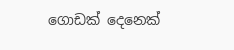ගොඩක් දෙනෙක්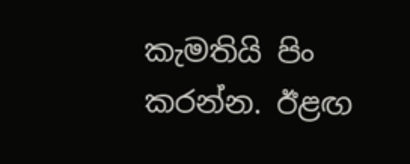කැමතියි පිං කරන්න. ඊළඟ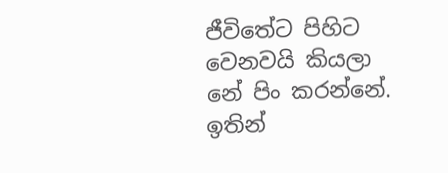ජීවිතේට පිහිට වෙනවයි කියලා නේ පිං කරන්නේ. ඉතින්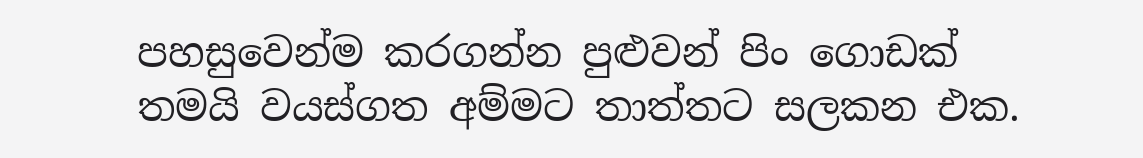පහසුවෙන්ම කරගන්න පුළුවන් පිං ගොඩක් තමයි වයස්ගත අම්මට තාත්තට සලකන එක.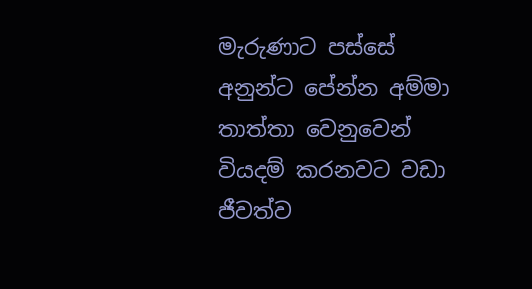මැරුණාට පස්සේ අනුන්ට පේන්න අම්මා තාත්තා වෙනුවෙන් වියදම් කරනවට වඩා ජීවත්ව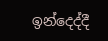ඉන්දෙද්දී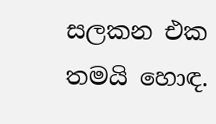සලකන එක තමයි හොඳ.